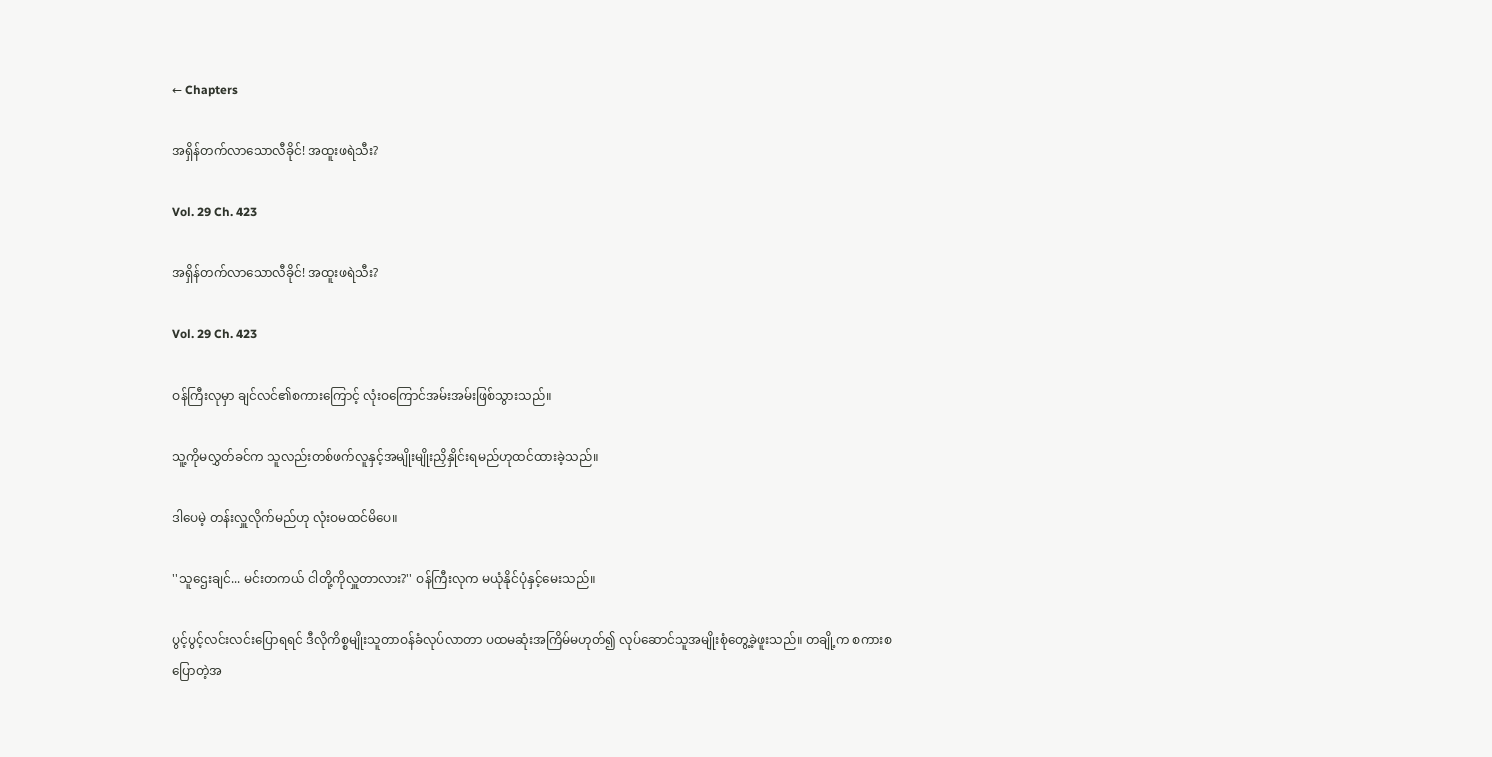← Chapters

အရှိန်တက်လာသောလီခိုင်! အထူးဖရဲသီး?

Vol. 29 Ch. 423

အရှိန်တက်လာသောလီခိုင်! အထူးဖရဲသီး?

Vol. 29 Ch. 423

ဝန်ကြီးလုမှာ ချင်လင်၏စကားကြောင့် လုံးဝကြောင်အမ်းအမ်းဖြစ်သွားသည်။

သူ့ကိုမလွှတ်ခင်က သူလည်းတစ်ဖက်လူနှင့်အမျိုးမျိုးညှိနှိုင်းရမည်ဟုထင်ထားခဲ့သည်။

ဒါပေမဲ့ တန်းလှူလိုက်မည်ဟု လုံးဝမထင်မိပေ။

''သူဌေးချင်... မင်းတကယ် ငါတို့ကိုလှူတာလား?'' ဝန်ကြီးလုက မယုံနိုင်ပုံနှင့်မေးသည်။

ပွင့်ပွင့်လင်းလင်းပြောရရင် ဒီလိုကိစ္စမျိုးသူတာဝန်ခံလုပ်လာတာ ပထမဆုံးအကြိမ်မဟုတ်၍ လုပ်ဆောင်သူအမျိုးစုံတွေ့ခဲ့ဖူးသည်။ တချို့က စကားစပြောတဲ့အ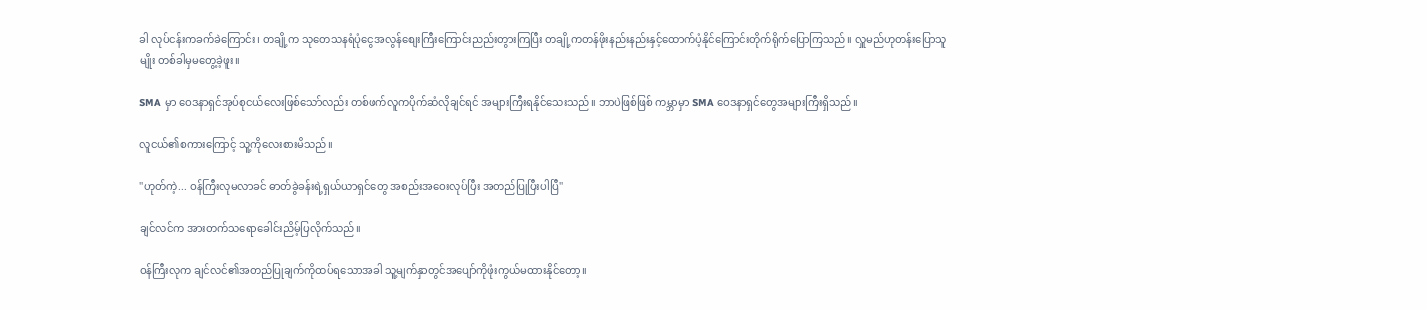ခါ လုပ်ငန်းကခက်ခဲကြောင်း၊ တချို့က သုတေသနရံပုံငွေအလွန်စျေးကြီးကြောင်းညည်းတွားကြပြီး တချို့ကတန်ဖိုးနည်းနည်းနှင့်ထောက်ပံ့နိုင်ကြောင်းတိုက်ရိုက်ပြောကြသည်။ လှူမည်ဟုတန်းပြောသူမျိုး တစ်ခါမှမတွေ့ခဲ့ဖူး။

SMA မှာ ဝေဒနာရှင်အုပ်စုငယ်လေးဖြစ်သော်လည်း တစ်ဖက်လူကပိုက်ဆံလိုချင်ရင် အများကြီးရနိုင်သေးသည်။ ဘာပဲဖြစ်ဖြစ် ကမ္ဘာမှာ SMA ဝေဒနာရှင်တွေအများကြီးရှိသည်။

လူငယ်၏စကားကြောင့် သူ့ကိုလေးစားမိသည်။

''ဟုတ်ကဲ့... ဝန်ကြီးလုမလာခင် ဓာတ်ခွဲခန်းရဲ့ရှယ်ယာရှင်တွေ အစည်းအဝေးလုပ်ပြီး အတည်ပြုပြီးပါပြီ''

ချင်လင်က အားတက်သရောခေါင်းညိမ့်ပြလိုက်သည်။

ဝန်ကြီးလုက ချင်လင်၏အတည်ပြုချက်ကိုထပ်ရသောအခါ သူ့မျက်နှာတွင်အပျော်ကိုဖုံးကွယ်မထားနိုင်တော့။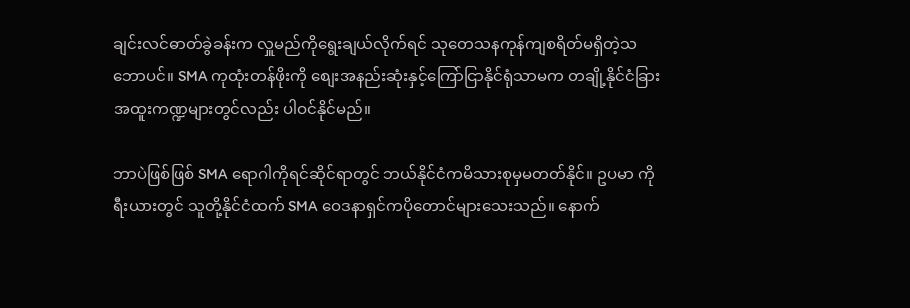ချင်းလင်ဓာတ်ခွဲခန်းက လှူမည်ကိုရွေးချယ်လိုက်ရင် သုတေသနကုန်ကျစရိတ်မရှိတဲ့သဘောပင်။ SMA ကုထုံးတန်ဖိုးကို စျေးအနည်းဆုံးနှင့်ကြော်ငြာနိုင်ရုံသာမက တချို့နိုင်ငံခြားအထူးကဏ္ဍများတွင်လည်း ပါဝင်နိုင်မည်။

ဘာပဲဖြစ်ဖြစ် SMA ရောဂါကိုရင်ဆိုင်ရာတွင် ဘယ်နိုင်ငံကမိသားစုမှမတတ်နိုင်။ ဥပမာ ကိုရီးယားတွင် သူတို့နိုင်ငံထက် SMA ဝေဒနာရှင်ကပိုတောင်များသေးသည်။ နောက်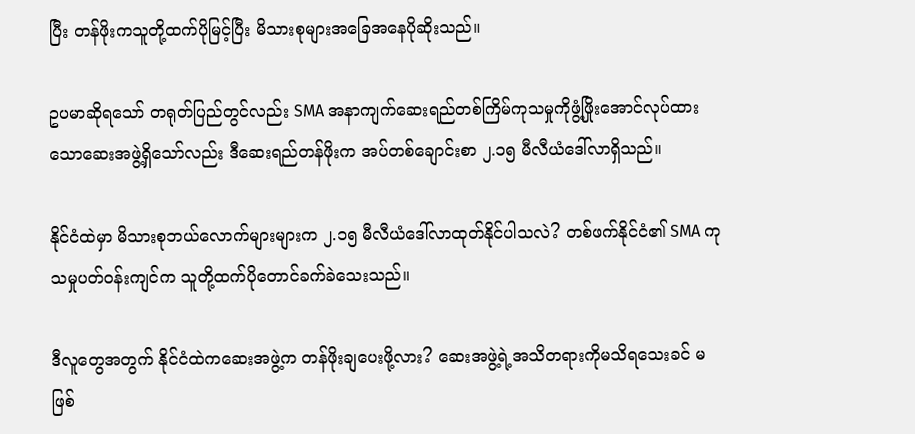ပြီး တန်ဖိုးကသူတို့ထက်ပိုမြင့်ပြီး မိသားစုများအခြေအနေပိုဆိုးသည်။

ဥပမာဆိုရသော် တရုတ်ပြည်တွင်လည်း SMA အနာကျက်ဆေးရည်တစ်ကြိမ်ကုသမှုကိုဖွံ့ဖြိုးအောင်လုပ်ထားသောဆေးအဖွဲ့ရှိသော်လည်း ဒီဆေးရည်တန်ဖိုးက အပ်တစ်ချောင်းစာ ၂.၁၅ မီလီယံဒေါ်လာရှိသည်။

နိုင်ငံထဲမှာ မိသားစုဘယ်လောက်များများက ၂.၁၅ မီလီယံဒေါ်လာထုတ်နိုင်ပါသလဲ? တစ်ဖက်နိုင်ငံ၏ SMA ကုသမှုပတ်ဝန်းကျင်က သူတို့ထက်ပိုတောင်ခက်ခဲသေးသည်။

ဒီလူတွေအတွက် နိုင်ငံထဲကဆေးအဖွဲ့က တန်ဖိုးချပေးဖို့လား? ဆေးအဖွဲ့ရဲ့အသိတရားကိုမသိရသေးခင် မဖြစ်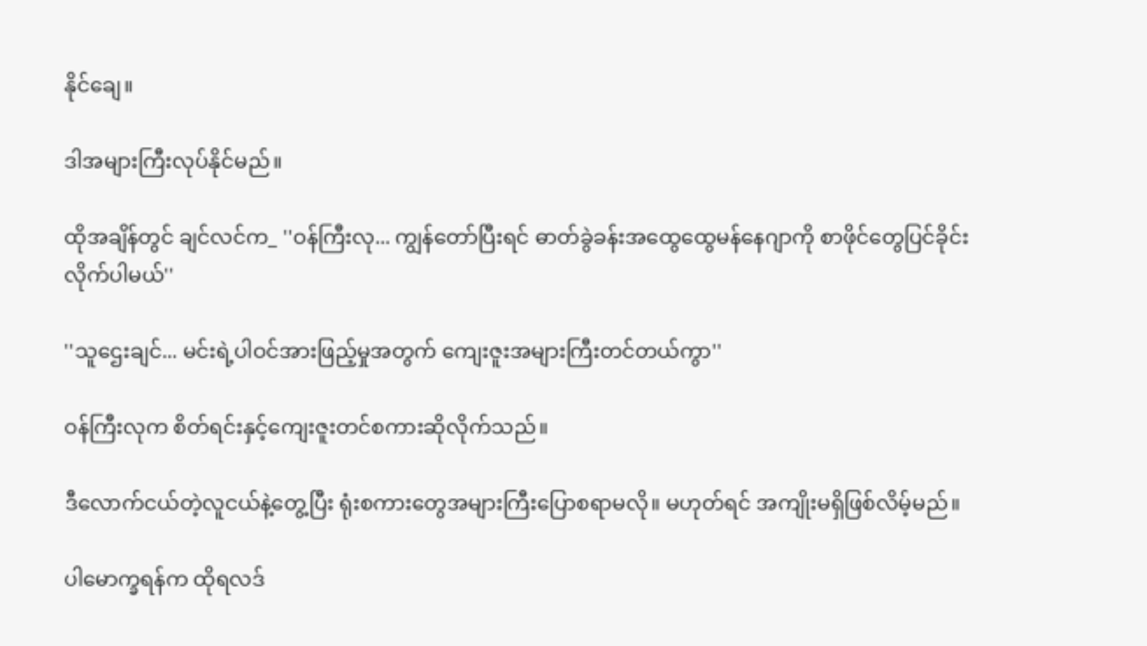နိုင်ချေ။

ဒါအများကြီးလုပ်နိုင်မည်။

ထိုအချိန်တွင် ချင်လင်က_ ''ဝန်ကြီးလု... ကျွန်တော်ပြီးရင် ဓာတ်ခွဲခန်းအထွေထွေမန်နေဂျာကို စာဖိုင်တွေပြင်ခိုင်းလိုက်ပါမယ်''

''သူဌေးချင်... မင်းရဲ့ပါဝင်အားဖြည့်မှုအတွက် ကျေးဇူးအများကြီးတင်တယ်ကွာ''

ဝန်ကြီးလုက စိတ်ရင်းနှင့်ကျေးဇူးတင်စကားဆိုလိုက်သည်။

ဒီလောက်ငယ်တဲ့လူငယ်နဲ့တွေ့ပြီး ရုံးစကားတွေအများကြီးပြောစရာမလို။ မဟုတ်ရင် အကျိုးမရှိဖြစ်လိမ့်မည်။

ပါမောက္ခရန်က ထိုရလဒ်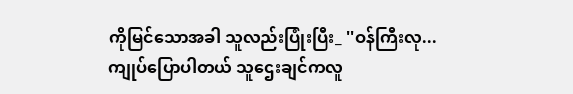ကိုမြင်သောအခါ သူလည်းပြုံးပြီး_ ''ဝန်ကြီးလု... ကျုပ်ပြောပါတယ် သူဌေးချင်ကလူ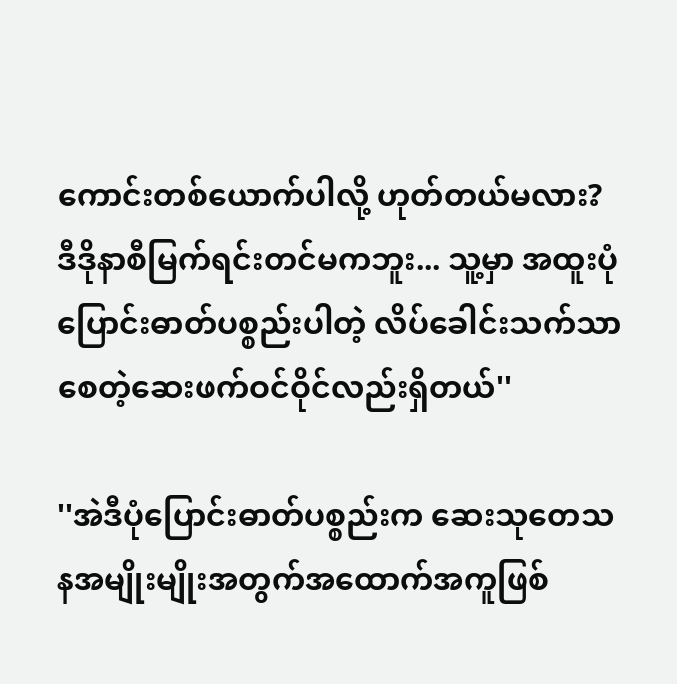ကောင်းတစ်ယောက်ပါလို့ ဟုတ်တယ်မလား? ဒီဒိုနာစီမြက်ရင်းတင်မကဘူး... သူ့မှာ အထူးပုံပြောင်းဓာတ်ပစ္စည်းပါတဲ့ လိပ်ခေါင်းသက်သာစေတဲ့ဆေးဖက်ဝင်ဝိုင်လည်းရှိတယ်''

''အဲဒီပုံပြောင်းဓာတ်ပစ္စည်းက ဆေးသုတေသနအမျိုးမျိုးအတွက်အထောက်အကူဖြစ်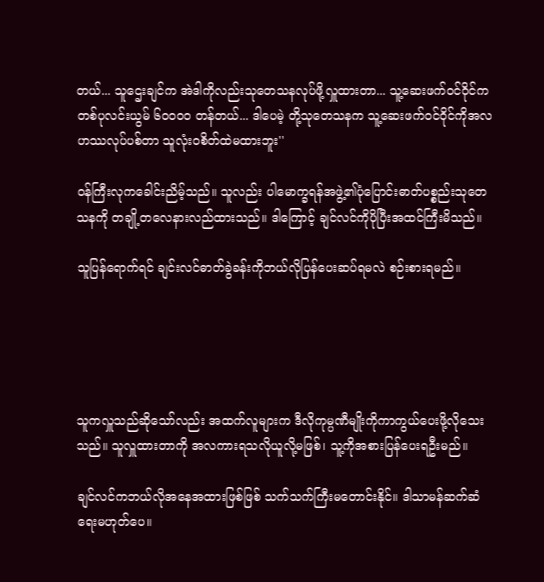တယ်... သူဌေးချင်က အဲဒါကိုလည်းသုတေသနလုပ်ဖို့လှူထားတာ... သူ့ဆေးဖက်ဝင်ဝိုင်က တစ်ပုလင်းယွမ် ၆၀၀၀၀ တန်တယ်... ဒါပေမဲ့ တို့သုတေသနက သူ့ဆေးဖက်ဝင်ဝိုင်ကိုအလဟဿလုပ်ပစ်တာ သူလုံးဝစိတ်ထဲမထားဘူး''

ဝန်ကြီးလုကခေါင်းညိမ့်သည်။ သူလည်း ပါမောက္ခရန်အဖွဲ့၏ပုံပြောင်းဓာတ်ပစ္စည်းသုတေသနကို တချို့တလေနားလည်ထားသည်။ ဒါကြောင့် ချင်လင်ကိုပိုပြီးအထင်ကြီးမိသည်။

သူပြန်ရောက်ရင် ချင်းလင်ဓာတ်ခွဲခန်းကိုဘယ်လိုပြန်ပေးဆပ်ရမလဲ စဉ်းစားရမည်။





သူကလှူသည်ဆိုသော်လည်း အထက်လူများက ဒီလိုကုမ္ပဏီမျိုးကိုကာကွယ်ပေးဖို့လိုသေးသည်။ သူလှူထားတာကို အလကားရသလိုယူလို့မဖြစ်၊ သူ့ကိုအစားပြန်ပေးရဦးမည်။

ချင်လင်ကဘယ်လိုအနေအထားဖြစ်ဖြစ် သက်သက်ကြီးမတောင်းနိုင်။ ဒါသာမန်ဆက်ဆံရေးမဟုတ်ပေ။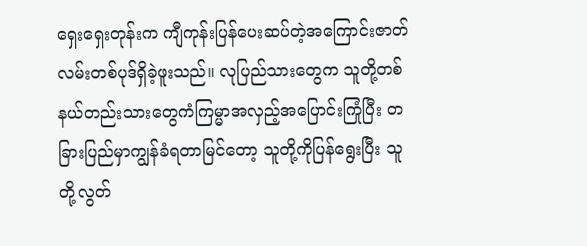ရှေးရှေးတုန်းက ကျီကုန်းပြန်ပေးဆပ်တဲ့အကြောင်းဇာတ်လမ်းတစ်ပုဒ်ရှိခဲ့ဖူးသည်။ လုပြည်သားတွေက သူတို့တစ်နယ်တည်းသားတွေကံကြမ္မာအလှည့်အပြောင်းကြုံပြီး တခြားပြည်မှာကျွန်ခံရတာမြင်တော့ သူတို့ကိုပြန်ရွေးပြီး သူတို့လွတ်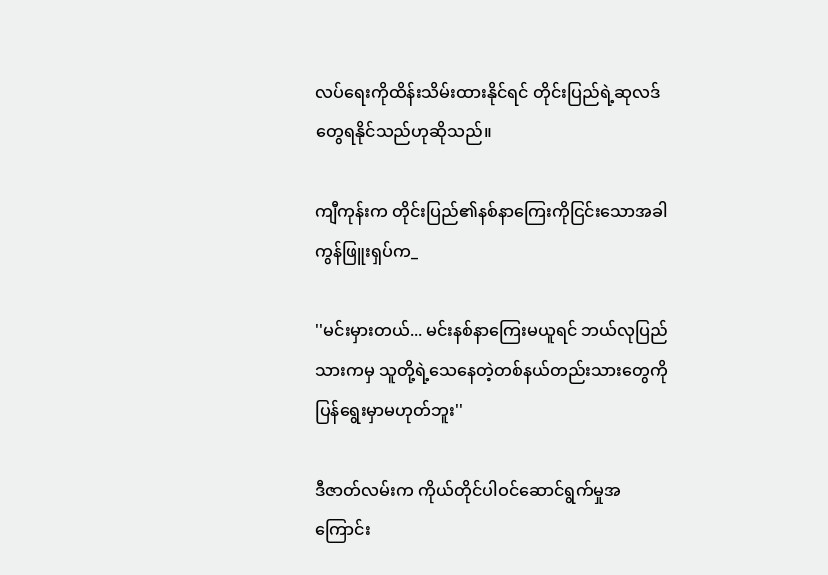လပ်ရေးကိုထိန်းသိမ်းထားနိုင်ရင် တိုင်းပြည်ရဲ့ဆုလဒ်တွေရနိုင်သည်ဟုဆိုသည်။

ကျီကုန်းက တိုင်းပြည်၏နစ်နာကြေးကိုငြင်းသောအခါ ကွန်ဖြူးရှပ်က_

''မင်းမှားတယ်... မင်းနစ်နာကြေးမယူရင် ဘယ်လုပြည်သားကမှ သူတို့ရဲ့သေနေတဲ့တစ်နယ်တည်းသားတွေကိုပြန်ရွေးမှာမဟုတ်ဘူး''

ဒီဇာတ်လမ်းက ကိုယ်တိုင်ပါဝင်ဆောင်ရွက်မှုအကြောင်း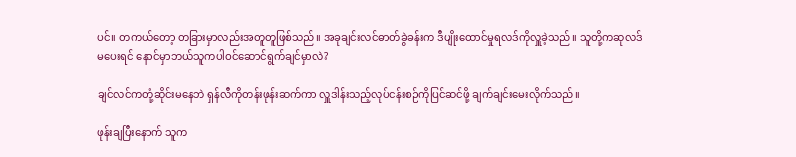ပင်။ တကယ်တော့ တခြားမှာလည်းအတူတူဖြစ်သည်။ အခုချင်းလင်ဓာတ်ခွဲခန်းက ဒီပျိုးထောင်မှုရလဒ်ကိုလှူခဲ့သည်။ သူတို့ကဆုလဒ်မပေးရင် နောင်မှာဘယ်သူကပါဝင်ဆောင်ရွက်ချင်မှာလဲ?

ချင်လင်ကတုံ့ဆိုင်းမနေဘဲ ရှန်လီကိုတန်းဖုန်းဆက်ကာ လှူဒါန်းသည့်လုပ်ငန်းစဉ်ကိုပြင်ဆင်ဖို့ ချက်ချင်းမေးလိုက်သည်။

ဖုန်းချပြီးနောက် သူက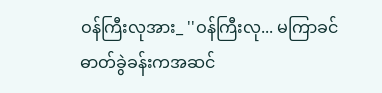ဝန်ကြီးလုအား_ ''ဝန်ကြီးလု... မကြာခင် ဓာတ်ခွဲခန်းကအဆင်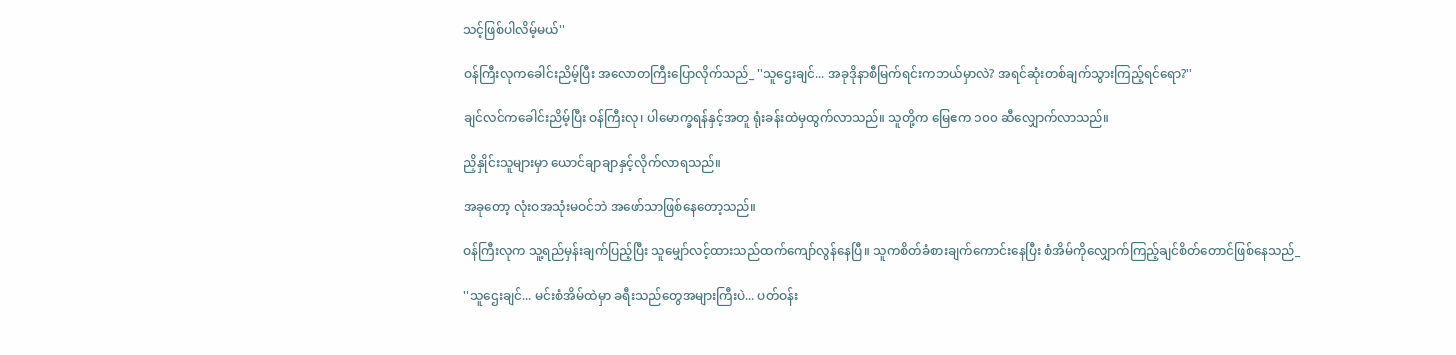သင့်ဖြစ်ပါလိမ့်မယ်''

ဝန်ကြီးလုကခေါင်းညိမ့်ပြီး အလောတကြီးပြောလိုက်သည်_ ''သူဌေးချင်... အခုဒိုနာစီမြက်ရင်းကဘယ်မှာလဲ? အရင်ဆုံးတစ်ချက်သွားကြည့်ရင်ရော?''

ချင်လင်ကခေါင်းညိမ့်ပြီး ဝန်ကြီးလု၊ ပါမောက္ခရန်နှင့်အတူ ရုံးခန်းထဲမှထွက်လာသည်။ သူတို့က မြေဧက ၁၀၀ ဆီလျှောက်လာသည်။

ညှိနှိုင်းသူများမှာ ယောင်ချာချာနှင့်လိုက်လာရသည်။

အခုတော့ လုံးဝအသုံးမဝင်ဘဲ အဖော်သာဖြစ်နေတော့သည်။

ဝန်ကြီးလုက သူ့ရည်မှန်းချက်ပြည့်ပြီး သူမျှော်လင့်ထားသည်ထက်ကျော်လွန်နေပြီ။ သူကစိတ်ခံစားချက်ကောင်းနေပြီး စံအိမ်ကိုလျှောက်ကြည့်ချင်စိတ်တောင်ဖြစ်နေသည်_

''သူဌေးချင်... မင်းစံအိမ်ထဲမှာ ခရီးသည်တွေအများကြီးပဲ... ပတ်ဝန်း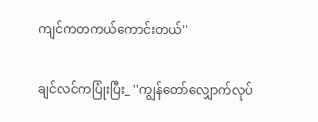ကျင်ကတကယ်ကောင်းတယ်''

ချင်လင်ကပြုံးပြီး_ ''ကျွန်တော်လျှောက်လုပ်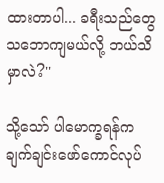ထားတာပါ... ခရီးသည်တွေသဘောကျမယ်လို့ ဘယ်သိမှာလဲ?''

သို့သော် ပါမောက္ခရန်ကချက်ချင်းဖော်ကောင်လုပ်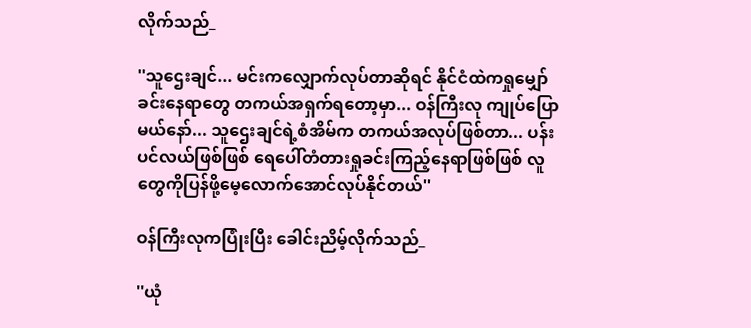လိုက်သည်_

''သူဌေးချင်... မင်းကလျှောက်လုပ်တာဆိုရင် နိုင်ငံထဲကရှုမျှော်ခင်းနေရာတွေ တကယ်အရှက်ရတော့မှာ... ဝန်ကြီးလု ကျုပ်ပြောမယ်နော်... သူဌေးချင်ရဲ့စံအိမ်က တကယ်အလုပ်ဖြစ်တာ... ပန်းပင်လယ်ဖြစ်ဖြစ် ရေပေါ်တံတားရှုခင်းကြည့်နေရာဖြစ်ဖြစ် လူတွေကိုပြန်ဖို့မေ့လောက်အောင်လုပ်နိုင်တယ်''

ဝန်ကြီးလုကပြုံးပြီး ခေါင်းညိမ့်လိုက်သည်_

''ယုံ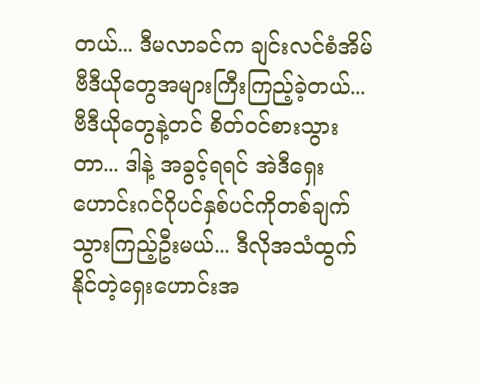တယ်... ဒီမလာခင်က ချင်းလင်စံအိမ်ဗီဒီယိုတွေအများကြီးကြည့်ခဲ့တယ်... ဗီဒီယိုတွေနဲ့တင် စိတ်ဝင်စားသွားတာ... ဒါနဲ့ အခွင့်ရရင် အဲဒီရှေးဟောင်းဂင်ဂိုပင်နှစ်ပင်ကိုတစ်ချက်သွားကြည့်ဦးမယ်... ဒီလိုအသံထွက်နိုင်တဲ့ရှေးဟောင်းအ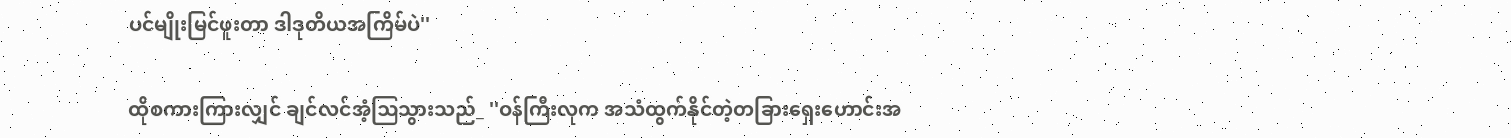ပင်မျိုးမြင်ဖူးတာ ဒါဒုတိယအကြိမ်ပဲ''

ထိုစကားကြားလျှင် ချင်လင်အံ့ဩသွားသည်_ ''ဝန်ကြီးလုက အသံထွက်နိုင်တဲ့တခြားရှေးဟောင်းအ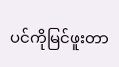ပင်ကိုမြင်ဖူးတာ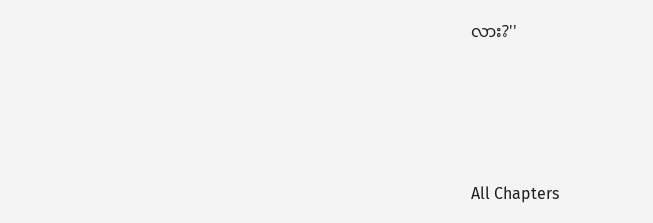လား?''





All Chapters